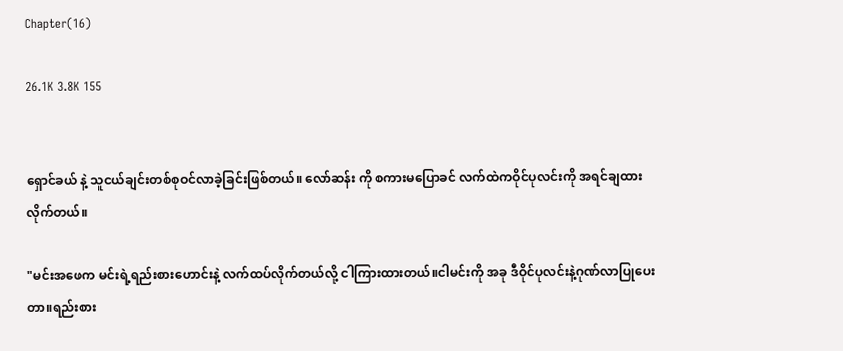Chapter(16)

26.1K 3.8K 155


ရှောင်ခယ် နဲ့ သူငယ်ချင်းတစ်စုဝင်လာခဲ့ခြင်းဖြစ်တယ်။ လော်ဆန်း ကို စကားမပြောခင် လက်ထဲကဝိုင်ပုလင်းကို အရင်ချထားလိုက်တယ်။

"မင်းအဖေက မင်းရဲ့ရည်းစားဟောင်းနဲ့ လက်ထပ်လိုက်တယ်လို့ ငါကြားထားတယ်။ငါမင်းကို အခု ဒီဝိုင်ပုလင်းနဲ့ဂုဏ်လာပြုပေးတာ။ရည်းစား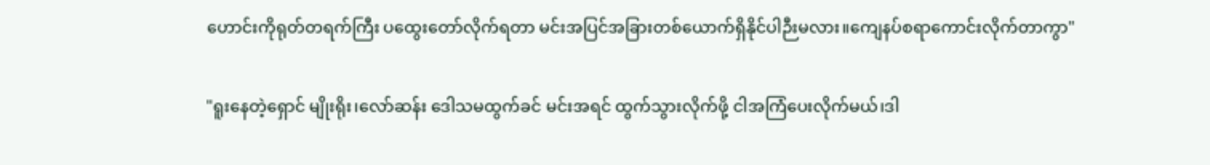ဟောင်းကိုရုတ်တရက်ကြီး ပထွေးတော်လိုက်ရတာ မင်းအပြင်အခြားတစ်ယောက်ရှိနိုင်ပါဉီးမလား။ကျေနပ်စရာကောင်းလိုက်တာကွာ"

"ရူးနေတဲ့ရှောင် မျိုးရိုး၊လော်ဆန်း ဒေါသမထွက်ခင် မင်းအရင် ထွက်သွားလိုက်ဖို့ ငါအကြံပေးလိုက်မယ်၊ဒါ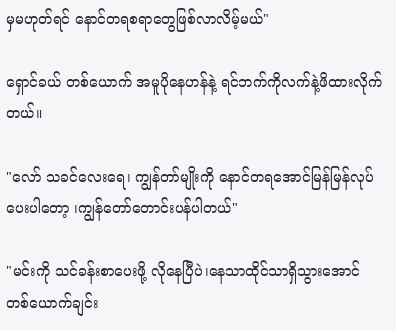မှမဟုတ်ရင် နောင်တရစရာတွေဖြစ်လာလိမ့်မယ်"

ရှောင်ခယ် တစ်ယောက် အမူပိုနေဟန်နဲ့ ရင်ဘက်ကိုလက်နဲ့ဖိထားလိုက်တယ်။

"လော် သခင်လေးရေ၊ ကျွန်တာ်မျိုးကို နောင်တရအောင်မြန်မြန်လုပ်ပေးပါတော့ ၊ကျွန်တော်တောင်းပန်ပါတယ်"

"မင်းကို သင်ခန်းစာပေးဖို့ လိုနေပြီပဲ၊နေသာထိုင်သာရှိသွားအောင် တစ်ယောက်ချင်း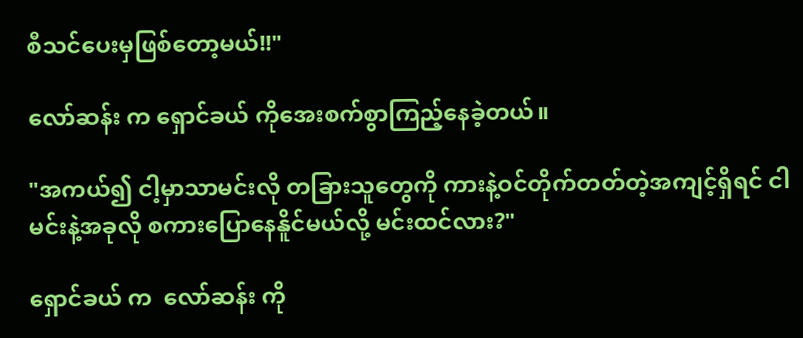စီသင်ပေးမှဖြစ်တော့မယ်!!"

လော်ဆန်း က ရှောင်ခယ် ကိုအေးစက်စွာကြည့်နေခဲ့တယ်။

"အကယ်၍ ငါ့မှာသာမင်းလို တခြားသူတွေကို ကားနဲ့ဝင်တိုက်တတ်တဲ့အကျင့်ရှိရင် ငါမင်းနဲ့အခုလို စကားပြောနေနိူင်မယ်လို့ မင်းထင်လား?"

ရှောင်ခယ် က  လော်ဆန်း ကို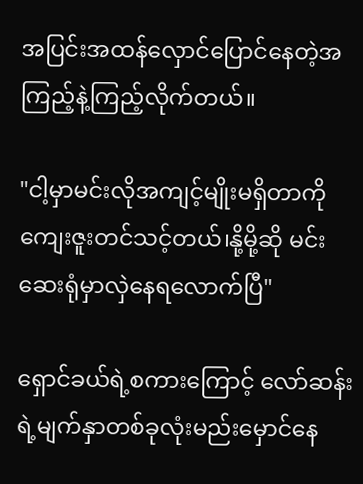အပြင်းအထန်လှောင်ပြောင်နေတဲ့အကြည့်နဲ့ကြည့်လိုက်တယ်။

"ငါ့မှာမင်းလိုအကျင့်မျိုးမရှိတာကို ကျေးဇူးတင်သင့်တယ်၊နို့မို့ဆို မင်းဆေးရုံမှာလှဲနေရလောက်ပြီ"

ရှောင်ခယ်ရဲ့စကားကြောင့် လော်ဆန်း ရဲ့မျက်နှာတစ်ခုလုံးမည်းမှောင်နေ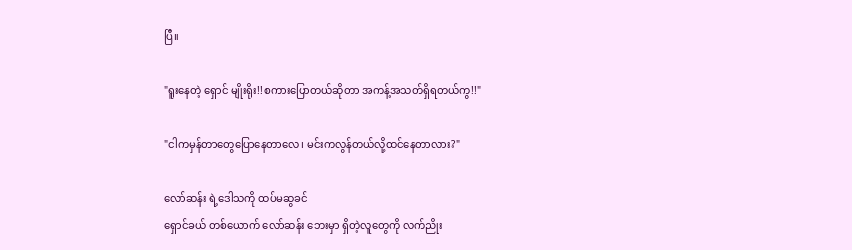ပြီ။

"ရူးနေတဲ့ ရှောင် မျိုးရိုး!!စကားပြောတယ်ဆိုတာ အကန့်အသတ်ရှိရတယ်ကွ!!"

"ငါကမှန်တာတွေပြောနေတာလေ၊ မင်းကလွန်တယ်လို့ထင်နေတာလား?"

လော်ဆန်း ရဲ့ဒေါသကို ထပ်မဆွခင်
ရှောင်ခယ် တစ်ယောက် လော်ဆန်း ဘေးမှာ ရှိတဲ့လူတွေကို လက်ညိုး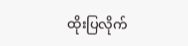ထိုးပြလိုက်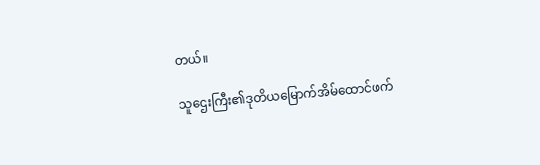တယ်။

သူဌေးကြီး၏ဒုတိယမြောက်အိမ်ထောင်ဖက်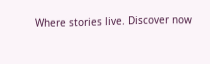Where stories live. Discover now